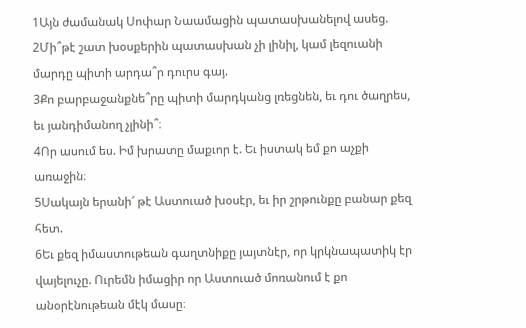1Այն ժամանակ Սոփար Նաամացին պատասխանելով ասեց.
2Մի՞թէ շատ խօսքերին պատասխան չի լինիլ, կամ լեզուանի մարդը պիտի արդա՞ր դուրս գայ.
3Քո բարբաջանքնե՞րը պիտի մարդկանց լռեցնեն, եւ դու ծաղրես, եւ յանդիմանող չլինի՞։
4Որ ասում ես. Իմ խրատը մաքւոր է. Եւ իստակ եմ քո աչքի առաջին։
5Սակայն երանի՜ թէ Աստուած խօսէր, եւ իր շրթունքը բանար քեզ հետ.
6Եւ քեզ իմաստութեան գաղտնիքը յայտնէր, որ կրկնապատիկ էր վայելուչը. Ուրեմն իմացիր որ Աստուած մոռանում է քո անօրէնութեան մէկ մասը։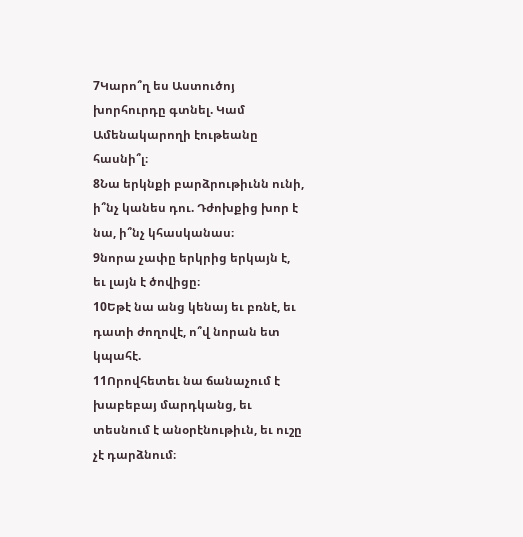7Կարո՞ղ ես Աստուծոյ խորհուրդը գտնել. Կամ Ամենակարողի էութեանը հասնի՞լ։
8Նա երկնքի բարձրութիւնն ունի, ի՞նչ կանես դու. Դժոխքից խոր է նա, ի՞նչ կհասկանաս։
9նորա չափը երկրից երկայն է, եւ լայն է ծովիցը։
10Եթէ նա անց կենայ եւ բռնէ, եւ դատի ժողովէ, ո՞վ նորան ետ կպահէ.
11Որովհետեւ նա ճանաչում է խաբեբայ մարդկանց, եւ տեսնում է անօրէնութիւն, եւ ուշը չէ դարձնում։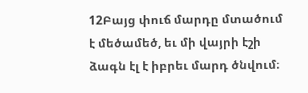12Բայց փուճ մարդը մտածում է մեծամեծ, եւ մի վայրի էշի ձագն էլ է իբրեւ մարդ ծնվում։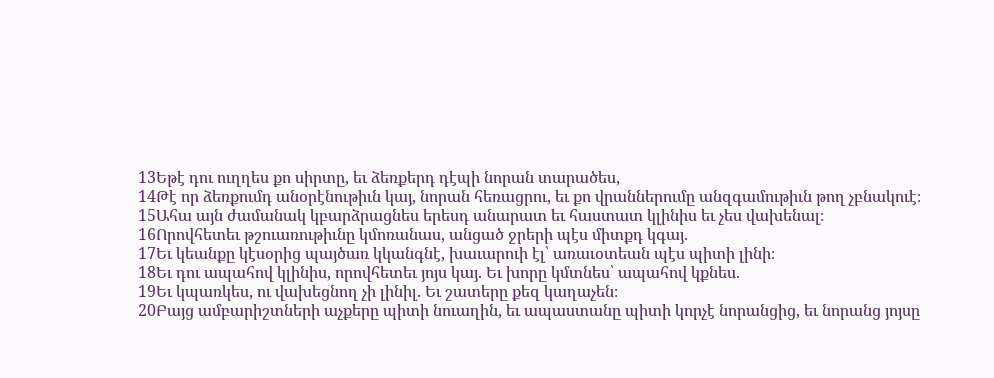13Եթէ դու ուղղես քո սիրտը, եւ ձեռքերդ դէպի նորան տարածես,
14Թէ որ ձեռքումդ անօրէնութիւն կայ, նորան հեռացրու, եւ քո վրաններումը անզգամութիւն թող չբնակուէ։
15Ահա այն ժամանակ կբարձրացնես երեսդ անարատ եւ հաստատ կլինիս եւ չես վախենալ։
16Որովհետեւ թշուառութիւնը կմոռանաս, անցած ջրերի պէս միտքդ կգայ.
17Եւ կեանքը կէսօրից պայծառ կկանգնէ, խաւարուի էլ՝ առաւօտեան պէս պիտի լինի։
18Եւ դու ապահով կլինիս, որովհետեւ յոյս կայ. Եւ խորը կմտնես՝ ապահով կքնես.
19Եւ կպառկես, ու վախեցնող չի լինիլ. Եւ շատերը քեզ կաղաչեն։
20Բայց ամբարիշտների աչքերը պիտի նուաղին, եւ ապաստանը պիտի կորչէ նորանցից, եւ նորանց յոյսը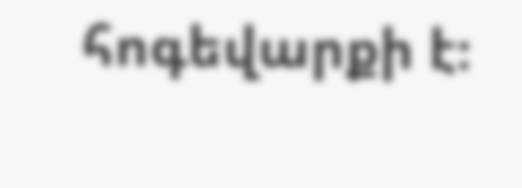հոգեվարքի է։